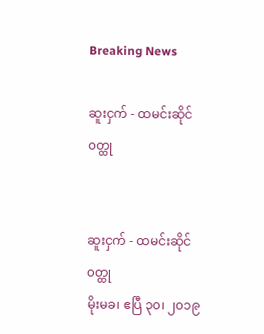Breaking News

ဆူးငှက် - ထမင်းဆိုင်၀တ္ထု


ဆူးငှက် - ထမင်းဆိုင်၀တ္ထု
မိုးမခ၊ ဧပြီ ၃၀၊ ၂၀၁၉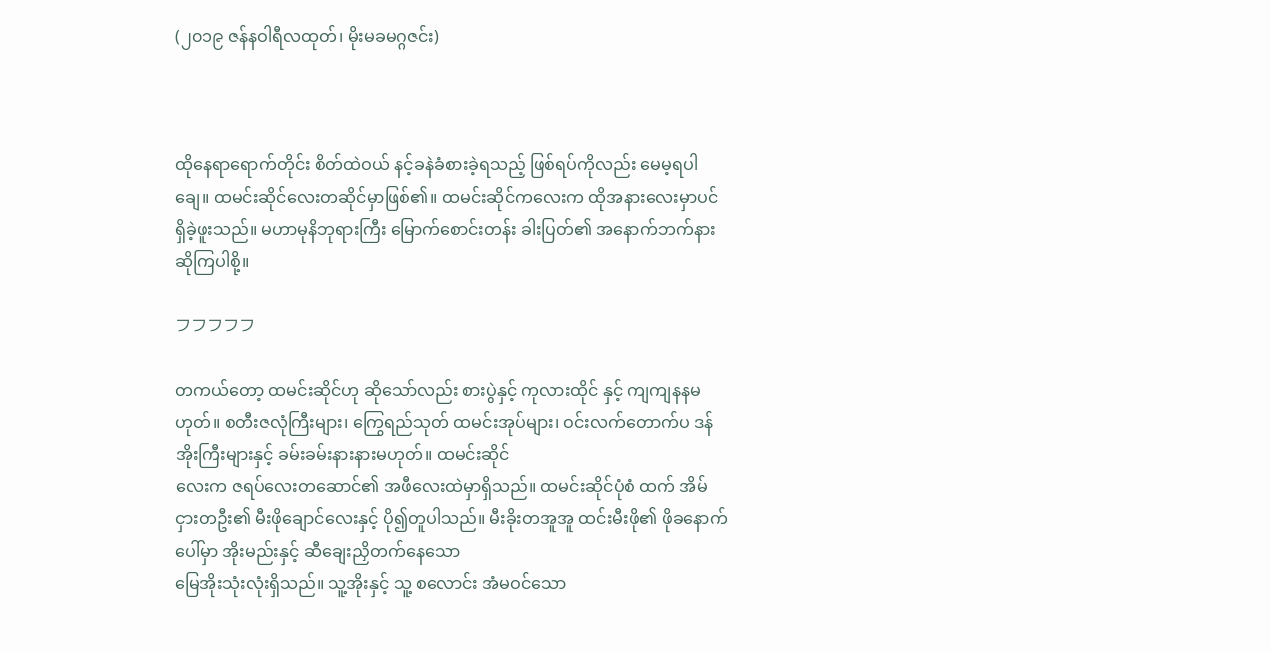(၂၀၁၉ ဇန်နဝါရီလထုတ်၊ မိုးမခမဂ္ဂဇင်း)



ထိုနေရာရောက်တိုင်း စိတ်ထဲဝယ် နင့်ခနဲခံစားခဲ့ရသည့် ဖြစ်ရပ်ကိုလည်း မေမ့ရပါချေ။ ထမင်းဆိုင်လေးတဆိုင်မှာဖြစ်၏။ ထမင်းဆိုင်ကလေးက ထိုအနားလေးမှာပင် ရှိခဲ့ဖူးသည်။ မဟာမုနိဘုရားကြီး မြောက်စောင်းတန်း ခါးပြတ်၏ အနောက်ဘက်နား ဆိုကြပါစို့။

フフフフフ

တကယ်တော့ ထမင်းဆိုင်ဟု ဆိုသော်လည်း စားပွဲနှင့် ကုလားထိုင် နှင့် ကျကျနနမဟုတ်။ စတီးဇလုံကြီးများ၊ ကြွေရည်သုတ် ထမင်းအုပ်များ၊ ဝင်းလက်တောက်ပ ဒန်အိုးကြီးများနှင့် ခမ်းခမ်းနားနားမဟုတ်။ ထမင်းဆိုင်
လေးက ဇရပ်လေးတဆောင်၏ အဖီလေးထဲမှာရှိသည်။ ထမင်းဆိုင်ပုံစံ ထက် အိမ်ငှားတဦး၏ မီးဖိုချောင်လေးနှင့် ပို၍တူပါသည်။ မီးခိုးတအူအူ ထင်းမီးဖို၏ ဖိုခနောက်ပေါ်မှာ အိုးမည်းနှင့် ဆီချေးညှိတက်နေသော
မြေအိုးသုံးလုံးရှိသည်။ သူ့အိုးနှင့် သူ့ စလောင်း အံမဝင်သော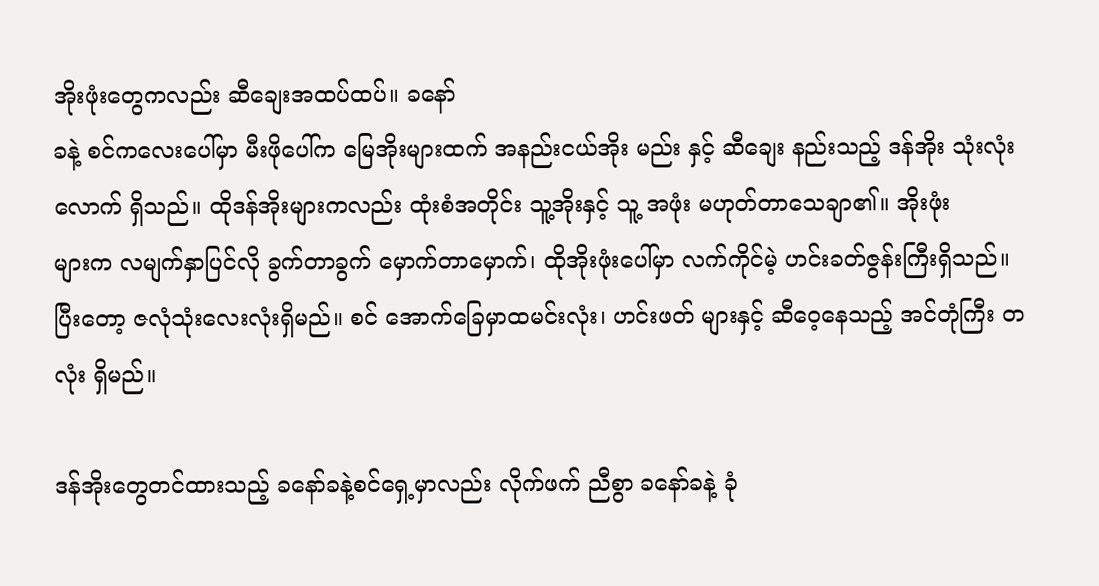အိုးဖုံးတွေကလည်း ဆီချေးအထပ်ထပ်။ ခနော်
ခနဲ့ စင်ကလေးပေါ်မှာ မီးဖိုပေါ်က မြေအိုးများထက် အနည်းငယ်အိုး မည်း နှင့် ဆီချေး နည်းသည့် ဒန်အိုး သုံးလုံးလောက် ရှိသည်။ ထိုဒန်အိုးများကလည်း ထုံးစံအတိုင်း သူ့အိုးနှင့် သူ့ အဖုံး မဟုတ်တာသေချာ၏။ အိုးဖုံး
များက လမျက်နှာပြင်လို ခွက်တာခွက် မှောက်တာမှောက်၊ ထိုအိုးဖုံးပေါ်မှာ လက်ကိုင်မဲ့ ဟင်းခတ်ဇွန်းကြီးရှိသည်။ ပြီးတော့ ဇလုံသုံးလေးလုံးရှိမည်။ စင် အောက်ခြေမှာထမင်းလုံး၊ ဟင်းဖတ် များနှင့် ဆီဝေ့နေသည့် အင်တုံကြီး တလုံး ရှိမည်။

ဒန်အိုးတွေတင်ထားသည့် ခနော်ခနဲ့စင်ရှေ့မှာလည်း လိုက်ဖက် ညီစွာ ခနော်ခနဲ့ ခုံ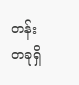တန်းတခုရှိ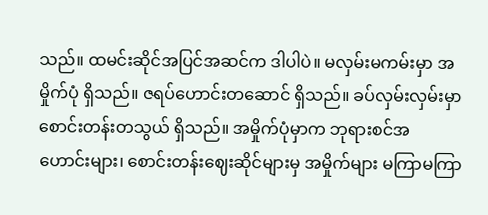သည်။ ထမင်းဆိုင်အပြင်အဆင်က ဒါပါပဲ။ မလှမ်းမကမ်းမှာ အမှိုက်ပုံ ရှိသည်။ ဇရပ်ဟောင်းတဆောင် ရှိသည်။ ခပ်လှမ်းလှမ်းမှာ စောင်းတန်းတသွယ် ရှိသည်။ အမှိုက်ပုံမှာက ဘုရားစင်အ ဟောင်းများ၊ စောင်းတန်းဈေးဆိုင်များမှ အမှိုက်များ မကြာမကြာ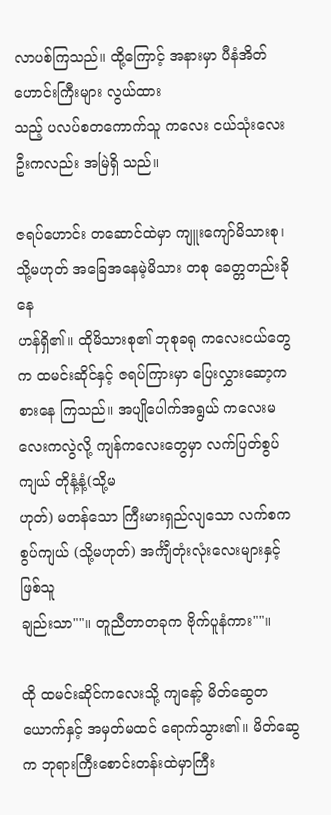လာပစ်ကြသည်။ ထို့ကြောင့် အနားမှာ ပီနံအိတ်ဟောင်းကြီးများ လွယ်ထား
သည့် ပလပ်စတကောက်သူ ကလေး ငယ်သုံးလေးဦးကလည်း အမြဲရှိ သည်။

ဇရပ်ဟောင်း တဆောင်ထဲမှာ ကျူးကျော်မိသားစု၊ သို့မဟုတ် အခြေအနေမဲ့မိသား တစု ခေတ္တတည်းခိုနေ
ဟန်ရှိ၏။ ထိုမိသားစု၏ ဘုစုခရု ကလေးငယ်တွေက ထမင်းဆိုင်နှင့် ဇရပ်ကြားမှာ ပြေးလွှားဆော့ကစားနေ ကြသည်။ အပျိုပေါက်အရွယ် ကလေးမလေးကလွဲလို့ ကျန်ကလေးတွေမှာ လက်ပြတ်စွပ်ကျယ် တိုနံ့နံ့(သို့မ
ဟုတ်) မတန်သော ကြီးမားရှည်လျသော လက်စကစွပ်ကျယ် (သို့မဟုတ်) အင်္ကျီတုံးလုံးလေးများနှင့်ဖြစ်သူ
ချည်းသာ""။ တူညီတာတခုက ဗိုက်ပူနံကား""။

ထို ထမင်းဆိုင်ကလေးသို့ ကျနော့် မိတ်ဆွေတယောက်နှင့် အမှတ်မထင် ရောက်သွား၏။ မိတ်ဆွေက ဘုရားကြီးစောင်းတန်းထဲမှာကြီး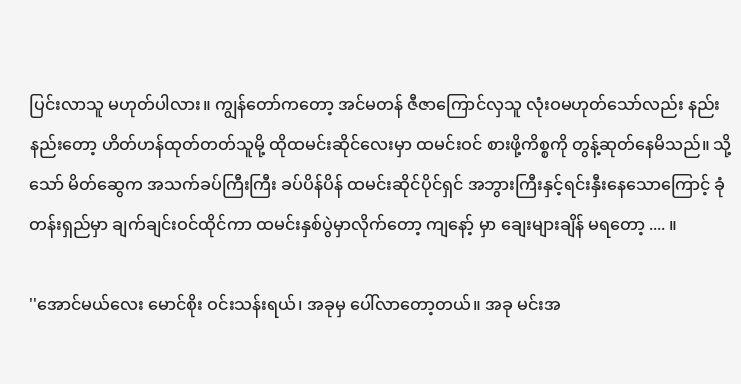ပြင်းလာသူ မဟုတ်ပါလား။ ကျွန်တော်ကတော့ အင်မတန် ဇီဇာကြောင်လှသူ လုံးဝမဟုတ်သော်လည်း နည်းနည်းတော့ ဟိတ်ဟန်ထုတ်တတ်သူမို့ ထိုထမင်းဆိုင်လေးမှာ ထမင်းဝင် စားဖို့ကိစ္စကို တွန့်ဆုတ်နေမိသည်။ သို့သော် မိတ်ဆွေက အသက်ခပ်ကြီးကြီး ခပ်ပိန်ပိန် ထမင်းဆိုင်ပိုင်ရှင် အဘွားကြီးနှင့်ရင်းနှီးနေသောကြောင့် ခုံတန်းရှည်မှာ ချက်ချင်းဝင်ထိုင်ကာ ထမင်းနှစ်ပွဲမှာလိုက်တော့ ကျနော့် မှာ ချေးများချိန် မရတော့ .... ။

''အောင်မယ်လေး မောင်စိုး ဝင်းသန်းရယ်၊ အခုမှ ပေါ်လာတော့တယ်။ အခု မင်းအ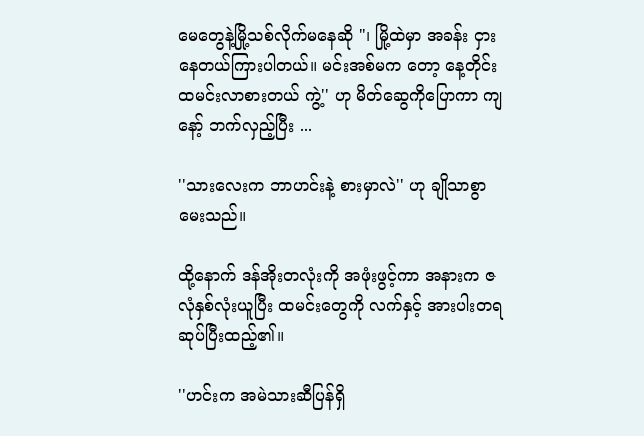မေတွေနဲ့မြို့သစ်လိုက်မနေဆို "၊ မြို့ထဲမှာ အခန်း ငှား နေတယ်ကြားပါတယ်။ မင်းအစ်မက တော့ နေ့တိုင်း ထမင်းလာစားတယ် ကွဲ့'' ဟု မိတ်ဆွေကိုပြောကာ ကျနော့် ဘက်လှည့်ပြီး ...

''သားလေးက ဘာဟင်းနဲ့ စားမှာလဲ'' ဟု ချိုသာစွာမေးသည်။

ထို့နောက် ဒန်အိုးတလုံးကို အဖုံးဖွင့်ကာ အနားက ဇလုံနှစ်လုံးယူပြီး ထမင်းတွေကို လက်နှင့် အားပါးတရ ဆုပ်ပြီးထည့်၏။

''ဟင်းက အမဲသားဆီပြန်ရှိ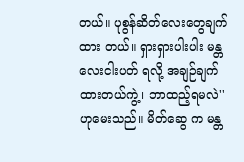တယ်။ ပုစွန်ဆိတ်လေးတွေချက်ထား တယ်။ ရှားရှားပါးပါး မန္တလေးငါးပတ် ရလို့ အချဉ်ချက်ထားတယ်ကွဲ့၊ ဘာထည့်ရမလဲ'' ဟုမေးသည်။ မိတ်ဆွေ က မန္တ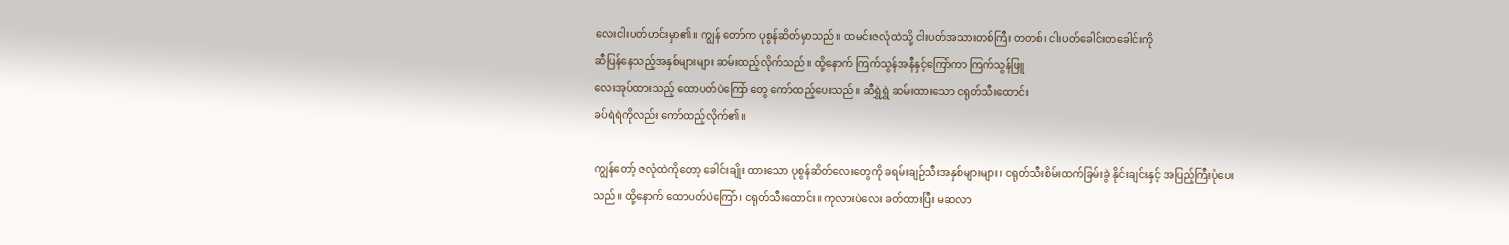လေးငါးပတ်ဟင်းမှာ၏။ ကျွန် တော်က ပုစွန်ဆိတ်မှာသည်။ ထမင်းဇလုံထဲသို့ ငါးပတ်အသားတစ်ကြီး တတစ်၊ ငါးပတ်ခေါင်းတခေါင်းကို
ဆီပြန်နေသည့်အနှစ်များများ ဆမ်းထည့်လိုက်သည်။ ထို့နောက် ကြက်သွန်အနီနှင့်ကြော်ကာ ကြက်သွန်ဖြူ
လေးအုပ်ထားသည့် ထောပတ်ပဲကြော် တွေ ကော်ထည့်ပေးသည်။ ဆီရွှဲရွှဲ ဆမ်းထားသော ငရုတ်သီးထောင်း
ခပ်ရဲရဲကိုလည်း ကော်ထည့်လိုက်၏။

ကျွန်တော့် ဇလုံထဲကိုတော့ ခေါင်းချိုး ထားသော ပုစွန်ဆိတ်လေးတွေကို ခရမ်းချဉ်သီးအနှစ်များများ၊ ငရုတ်သီးစိမ်းထက်ခြမ်းခွဲ နိုင်းချင်းနှင့် အပြည့်ကြီးပုံပေးသည်။ ထို့နောက် ထောပတ်ပဲကြော်၊ ငရုတ်သီးထောင်း။ ကုလားပဲလေး ခတ်ထားပြီး မဆလာ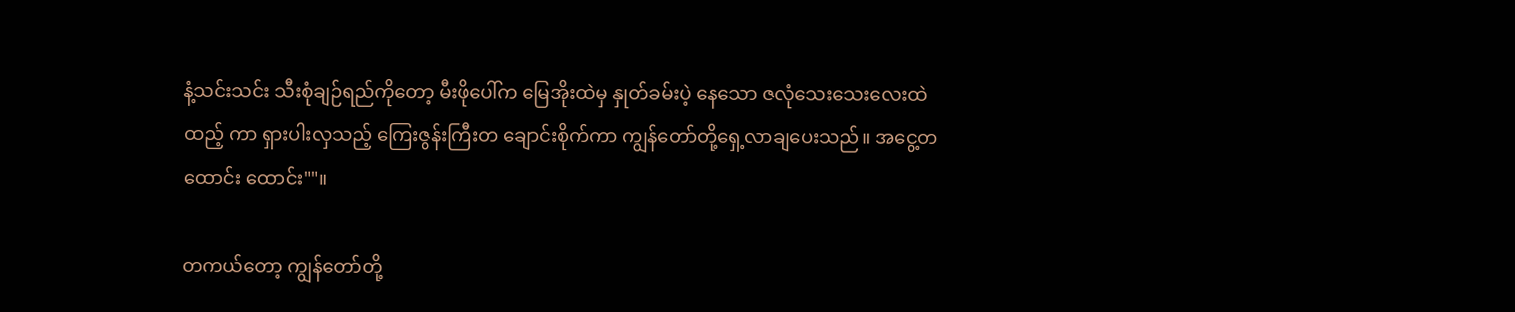နံ့သင်းသင်း သီးစုံချဉ်ရည်ကိုတော့ မီးဖိုပေါ်က မြေအိုးထဲမှ နှုတ်ခမ်းပဲ့ နေသော ဇလုံသေးသေးလေးထဲထည့် ကာ ရှားပါးလှသည့် ကြေးဇွန်းကြီးတ ချောင်းစိုက်ကာ ကျွန်တော်တို့ရှေ့လာချပေးသည်။ အငွေ့တထောင်း ထောင်း""။

တကယ်တော့ ကျွန်တော်တို့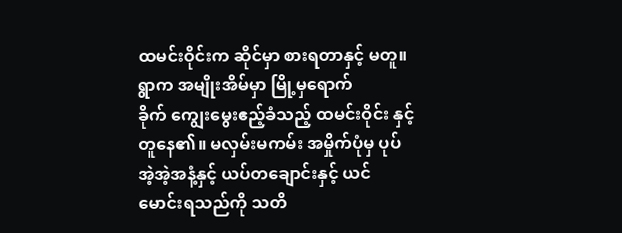ထမင်းဝိုင်းက ဆိုင်မှာ စားရတာနှင့် မတူ။ ရွာက အမျိုးအိမ်မှာ မြို့မှရောက်
ခိုက် ကျွေးမွေးဧည့်ခံသည့် ထမင်းဝိုင်း နှင့်တူနေ၏။ မလှမ်းမကမ်း အမှိုက်ပုံမှ ပုပ်အဲ့အဲ့အနံ့နှင့် ယပ်တချောင်းနှင့် ယင်မောင်းရသည်ကို သတိ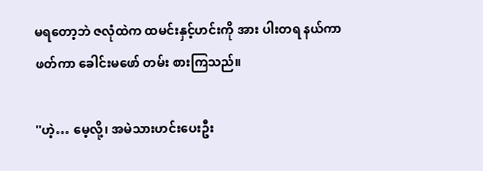မရတော့ဘဲ ဇလုံထဲက ထမင်းနှင့်ဟင်းကို အား ပါးတရ နယ်ကာဖတ်ကာ ခေါင်းမဖော် တမ်း စားကြသည်။

''ဟဲ့… မေ့လို့၊ အမဲသားဟင်းပေးဦး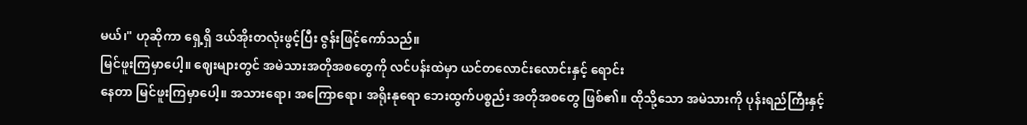မယ်၊" ဟုဆိုကာ ရှေ့ရှိ ဒယ်အိုးတလုံးဖွင့်ပြီး ဇွန်းဖြင့်ကော်သည်။
မြင်ဖူးကြမှာပေါ့။ ဈေးများတွင် အမဲသားအတိုအစတွေကို လင်ပန်းထဲမှာ ယင်တလောင်းလောင်းနှင့် ရောင်း
နေတာ မြင်ဖူးကြမှာပေါ့။ အသားရော၊ အကြောရော၊ အရိုးနုရော ဘေးထွက်ပစ္စည်း အတိုအစတွေ ဖြစ်၏။ ထိုသို့သော အမဲသားကို ပုန်းရည်ကြီးနှင့်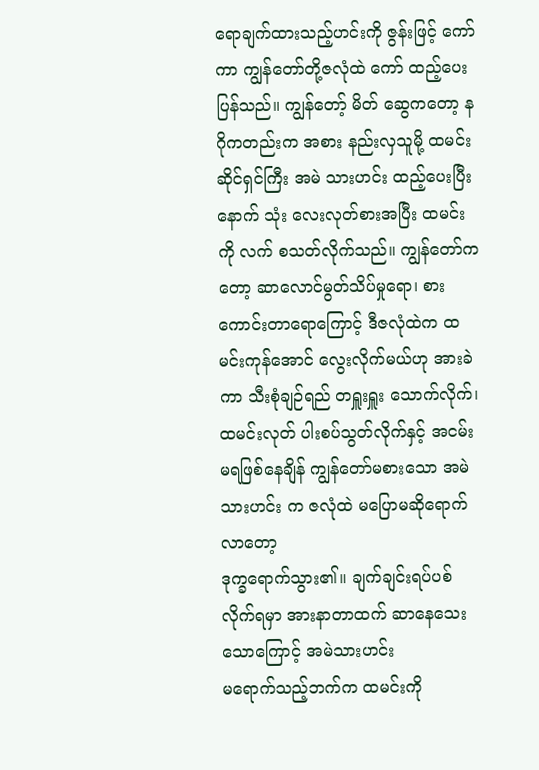ရောချက်ထားသည့်ဟင်းကို ဇွန်းဖြင့် ကော်ကာ ကျွန်တော်တို့ဇလုံထဲ ကော် ထည့်ပေးပြန်သည်။ ကျွန်တော့် မိတ် ဆွေကတော့ နဂိုကတည်းက အစား နည်းလှသူမို့ ထမင်းဆိုင်ရှင်ကြီး အမဲ သားဟင်း ထည့်ပေးပြီးနောက် သုံး လေးလုတ်စားအပြီး ထမင်းကို လက် စသတ်လိုက်သည်။ ကျွန်တော်ကတော့ ဆာလောင်မွတ်သိပ်မှုရော၊ စား ကောင်းတာရောကြောင့် ဒီဇလုံထဲက ထမင်းကုန်အောင် လွေးလိုက်မယ်ဟု အားခဲကာ သီးစုံချဉ်ရည် တရှူးရှူး သောက်လိုက်၊ ထမင်းလုတ် ပါးစပ်သွတ်လိုက်နှင့် အငမ်းမရဖြစ်နေချိန် ကျွန်တော်မစားသော အမဲသားဟင်း က ဇလုံထဲ မပြောမဆိုရောက်လာတော့
ဒုက္ခရောက်သွား၏။ ချက်ချင်းရပ်ပစ်လိုက်ရမှာ အားနာတာထက် ဆာနေသေးသောကြောင့် အမဲသားဟင်း
မရောက်သည့်ဘက်က ထမင်းကို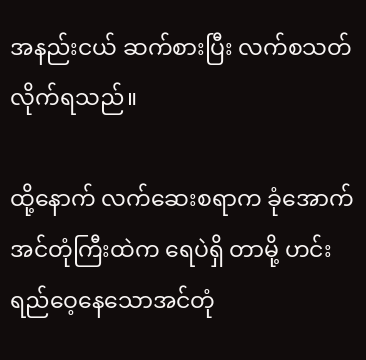အနည်းငယ် ဆက်စားပြီး လက်စသတ်လိုက်ရသည်။

ထို့နောက် လက်ဆေးစရာက ခုံအောက်အင်တုံကြီးထဲက ရေပဲရှိ တာမို့ ဟင်းရည်ဝေ့နေသောအင်တုံ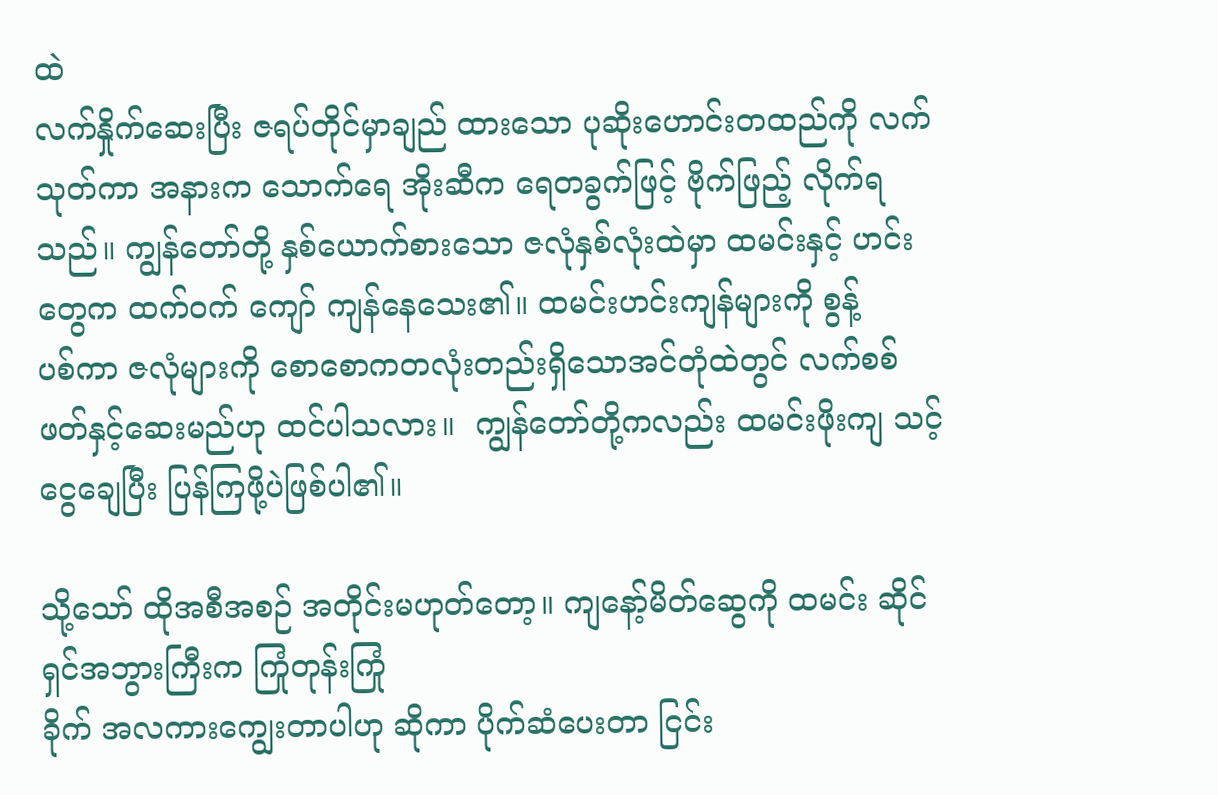ထဲ
လက်နှိုက်ဆေးပြီး ဇရပ်တိုင်မှာချည် ထားသော ပုဆိုးဟောင်းတထည်ကို လက်သုတ်ကာ အနားက သောက်ရေ အိုးဆီက ရေတခွက်ဖြင့် ဗိုက်ဖြည့် လိုက်ရသည်။ ကျွန်တော်တို့ နှစ်ယောက်စားသော ဇလုံနှစ်လုံးထဲမှာ ထမင်းနှင့် ဟင်းတွေက ထက်ဝက် ကျော် ကျန်နေသေး၏။ ထမင်းဟင်းကျန်များကို စွန့်
ပစ်ကာ ဇလုံများကို စောစောကတလုံးတည်းရှိသောအင်တုံထဲတွင် လက်စစ်ဖတ်နှင့်ဆေးမည်ဟု ထင်ပါသလား။  ကျွန်တော်တို့ကလည်း ထမင်းဖိုးကျ သင့်ငွေချေပြီး ပြန်ကြဖို့ပဲဖြစ်ပါ၏။

သို့သော် ထိုအစီအစဉ် အတိုင်းမဟုတ်တော့။ ကျနော့်မိတ်ဆွေကို ထမင်း ဆိုင်ရှင်အဘွားကြီးက ကြုံတုန်းကြုံ
ခိုက် အလကားကျွေးတာပါဟု ဆိုကာ ပိုက်ဆံပေးတာ ငြင်း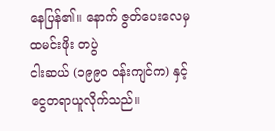နေပြန်၏။ နောက် ဇွတ်ပေးလေမှ ထမင်းဖိုး တပွဲ
ငါးဆယ် (၁၉၉၀ ဝန်းကျင်က) နှင့် ငွေတရာယူလိုက်သည်။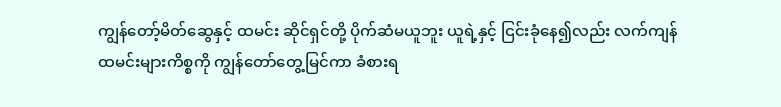ကျွန်တော့်မိတ်ဆွေနှင့် ထမင်း ဆိုင်ရှင်တို့ ပိုက်ဆံမယူဘူး ယူရဲ့နှင့် ငြင်းခုံနေ၍လည်း လက်ကျန်ထမင်းများကိစ္စကို ကျွန်တော်တွေ့မြင်ကာ ခံစားရ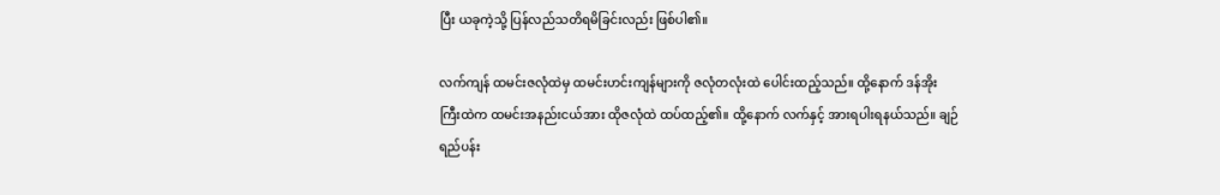ပြီး ယခုကဲ့သို့ ပြန်လည်သတိရမိခြင်းလည်း ဖြစ်ပါ၏။

လက်ကျန် ထမင်းဇလုံထဲမှ ထမင်းဟင်းကျန်များကို ဇလုံတလုံးထဲ ပေါင်းထည့်သည်။ ထို့နောက် ဒန်အိုး
ကြီးထဲက ထမင်းအနည်းငယ်အား ထိုဇလုံထဲ ထပ်ထည့်၏။ ထို့နောက် လက်နှင့် အားရပါးရနယ်သည်။ ချဉ်
ရည်ပန်း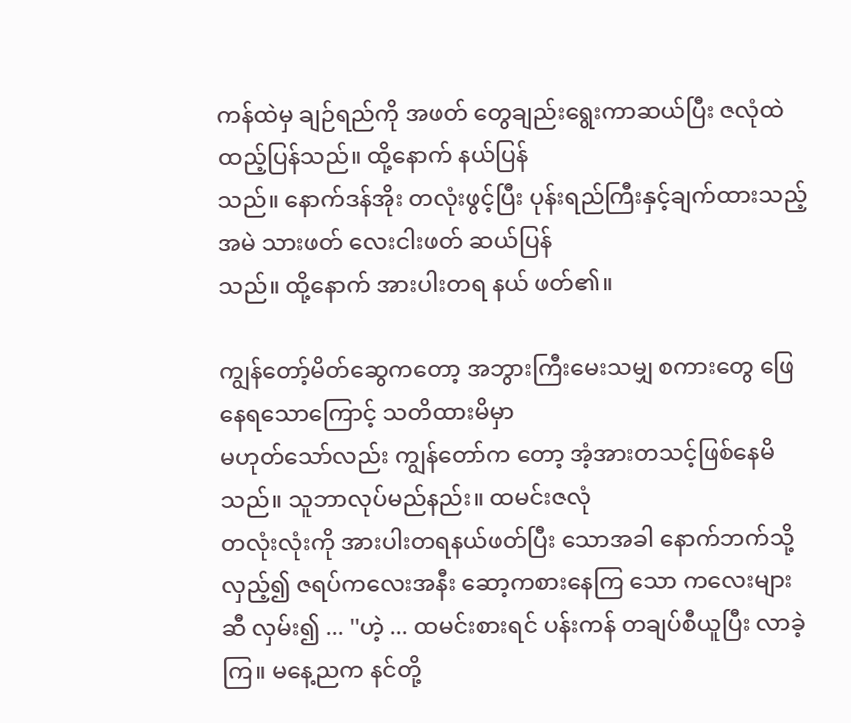ကန်ထဲမှ ချဉ်ရည်ကို အဖတ် တွေချည်းရွေးကာဆယ်ပြီး ဇလုံထဲ ထည့်ပြန်သည်။ ထို့နောက် နယ်ပြန်
သည်။ နောက်ဒန်အိုး တလုံးဖွင့်ပြီး ပုန်းရည်ကြီးနှင့်ချက်ထားသည့် အမဲ သားဖတ် လေးငါးဖတ် ဆယ်ပြန်
သည်။ ထို့နောက် အားပါးတရ နယ် ဖတ်၏။

ကျွန်တော့်မိတ်ဆွေကတော့ အဘွားကြီးမေးသမျှ စကားတွေ ဖြေ နေရသောကြောင့် သတိထားမိမှာ
မဟုတ်သော်လည်း ကျွန်တော်က တော့ အံ့အားတသင့်ဖြစ်နေမိသည်။ သူဘာလုပ်မည်နည်း။ ထမင်းဇလုံ
တလုံးလုံးကို အားပါးတရနယ်ဖတ်ပြီး သောအခါ နောက်ဘက်သို့ လှည့်၍ ဇရပ်ကလေးအနီး ဆော့ကစားနေကြ သော ကလေးများဆီ လှမ်း၍ ... ''ဟဲ့ ... ထမင်းစားရင် ပန်းကန် တချပ်စီယူပြီး လာခဲ့ကြ။ မနေ့ညက နင်တို့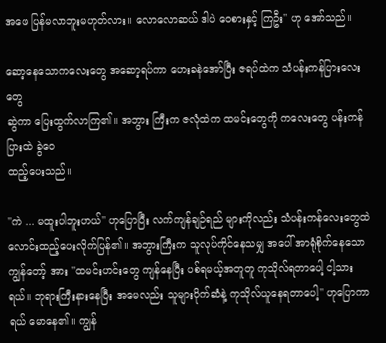အဖေ ပြန်မလာဘူးမဟုတ်လား။ လောလောဆယ် ဒါပဲ ဝေစားနှင့် ကြဦး'' ဟု အော်သည်။

ဆော့နေသောကလေးတွေ အဆော့ရပ်ကာ ဟေးခနဲအော်ပြီး ဇရပ်ထဲက သံပန်းကန်ပြားလေးတွေ
ဆွဲကာ ပြေးထွက်လာကြ၏။ အဘွား ကြီးက ဇလုံထဲက ထမင်းတွေကို ကလေးတွေ ပန်းကန်ပြားထဲ ခွဲဝေ
ထည့်ပေးသည်။

''ကဲ ... မထူးပါဘူးဟယ်'' ဟုပြောပြီး လက်ကျန်ချဉ်ရည် များကိုလည်း သံပန်းကန်လေးတွေထဲ လောင်းထည့်ပေးလိုက်ပြန်၏။ အဘွားကြီးက သူလုပ်ကိုင်နေသမျှ အပေါ် အာရုံစိုက်နေသော ကျွန်တော့် အား ''ထမင်းဟင်းတွေ ကျန်နေပြီး ပစ်ရမယ့်အတူတူ ကုသိုလ်ရတာပေါ့ ငါ့သားရယ်။ ဘုရားကြီးနားနေပြီး အမေလည်း သူများပိုက်ဆံနဲ့ ကုသိုလ်ယူနေရတာပေါ့'' ဟုပြောကာ ရယ် မောနေ၏။ ကျွန်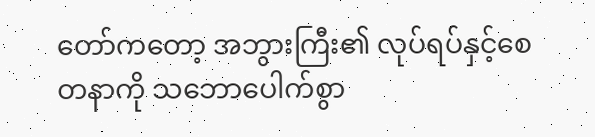တော်ကတော့ အဘွားကြီး၏ လုပ်ရပ်နှင့်စေတနာကို သဘောပေါက်စွာ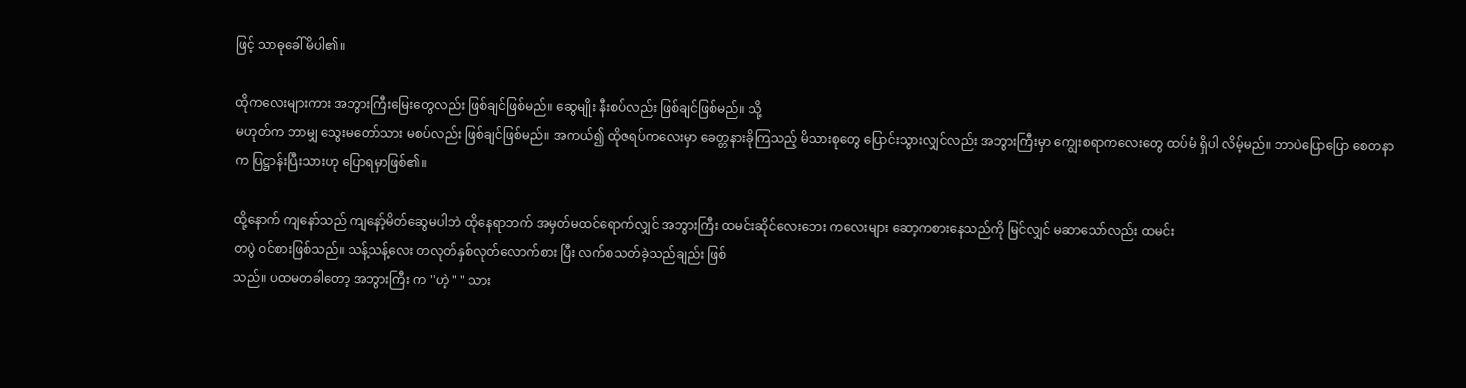ဖြင့် သာဓုခေါ်မိပါ၏။

ထိုကလေးများကား အဘွားကြီးမြေးတွေလည်း ဖြစ်ချင်ဖြစ်မည်။ ဆွေမျိုး နီးစပ်လည်း ဖြစ်ချင်ဖြစ်မည်။ သို့
မဟုတ်က ဘာမျှ သွေးမတော်သား မစပ်လည်း ဖြစ်ချင်ဖြစ်မည်။ အကယ်၍ ထိုဇရပ်ကလေးမှာ ခေတ္တနားခိုကြသည့် မိသားစုတွေ ပြောင်းသွားလျှင်လည်း အဘွားကြီးမှာ ကျွေးစရာကလေးတွေ ထပ်မံ ရှိပါ လိမ့်မည်။ ဘာပဲပြောပြော စေတနာက ပြဋ္ဌာန်းပြီးသားဟု ပြောရမှာဖြစ်၏။

ထို့နောက် ကျနော်သည် ကျနော့်မိတ်ဆွေမပါဘဲ ထိုနေရာဘက် အမှတ်မထင်ရောက်လျှင် အဘွားကြီး ထမင်းဆိုင်လေးဘေး ကလေးများ ဆော့ကစားနေသည်ကို မြင်လျှင် မဆာသော်လည်း ထမင်း
တပွဲ ဝင်စားဖြစ်သည်။ သန့်သန့်လေး တလုတ်နှစ်လုတ်လောက်စား ပြီး လက်စသတ်ခဲ့သည်ချည်း ဖြစ်
သည်။ ပထမတခါတော့ အဘွားကြီး က ''ဟဲ့ " " သား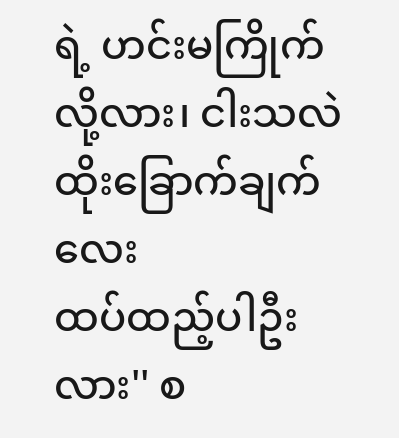ရဲ့ ဟင်းမကြိုက်လို့လား၊ ငါးသလဲထိုးခြောက်ချက်လေး
ထပ်ထည့်ပါဦးလား'' စ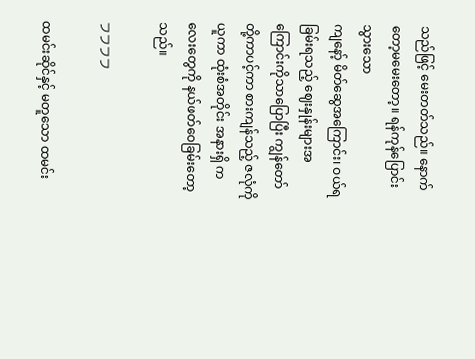သည်ဖြင့် မေးတတ်သည်။ နောက်တော့မမေးတော့။ ရန်ကုန်ပြောင်းသွားသော
ကျနော့် မိတ်ဆွေအကြောင်း၊ ဝယ်ရခြမ်းရသည့် ဈေးနှုန်းများအကြောင်းကိုသာပြောပြီး ကျွန်တော် တို့ကာပင့်ကာ စားကျန်သည့် ဇလုံကိုယူကာ ထုံးစံအတိုင်း အနားရှိ ကလေးတွေကို နယ်ဖတ်ဝေခြမ်းတော့သည်။

フフフフ

ထမင်းဆိုင်နှင့် မတူသော ထမင်း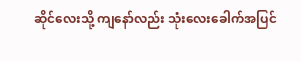ဆိုင်လေးသို့ ကျနော်လည်း သုံးလေးခေါက်အပြင်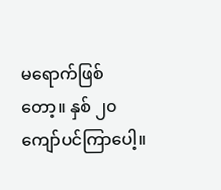မရောက်ဖြစ်
တော့။ နှစ် ၂၀ ကျော်ပင်ကြာပေါ့။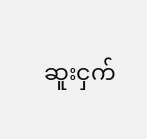ဆူးငှက်